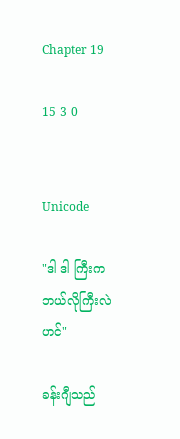Chapter 19

15 3 0


Unicode

"ဒါ ဒါ ကြီးက ဘယ်လိုကြီးလဲဟင်"

ခန်းဂျီသည်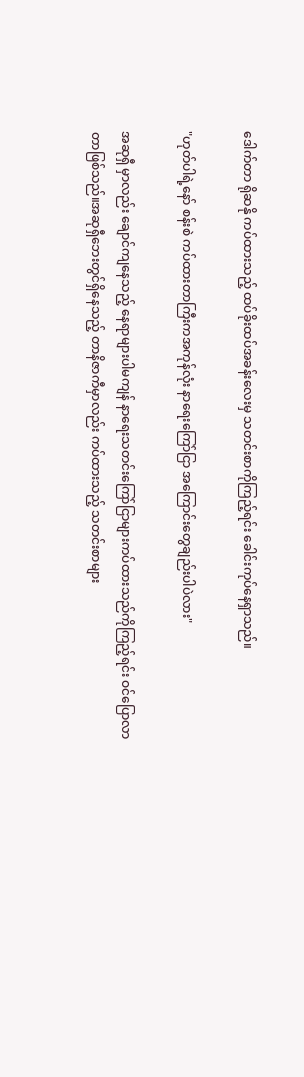ဒေါက်တာ ရိုဆနို ကပ်ထားသည့် ထပ်ခိုးထပ်အခန်းလေးမှ သတင်းစာကိုကြည့်ရင်း ခေါင်းကုပ်နေရှာသည်။

"ဟုတ်ပါရဲ့နော် စန်းစဲ ကပ်ထားတာကြီးကအကုန်လုံး နာရေးကြော်ငြာ အကြောင်းတွေချည်းပါပဲလား"

အဆုရှီ မှာလည်း ချောင်ကျနေသည့် နေရာများပါမကျန် နာရေးသတင်းကြော်ငြာများကပ်ထားသည်ကိုကြည့်ရင်း ဝင်ပြောလာတာဖြစ်သည်။အဆုရှီဘေးတွင်ရှိနေသည့် တာနိဇာကီမှာလည်း ကပ်ထားသည့် သတင်းစာများ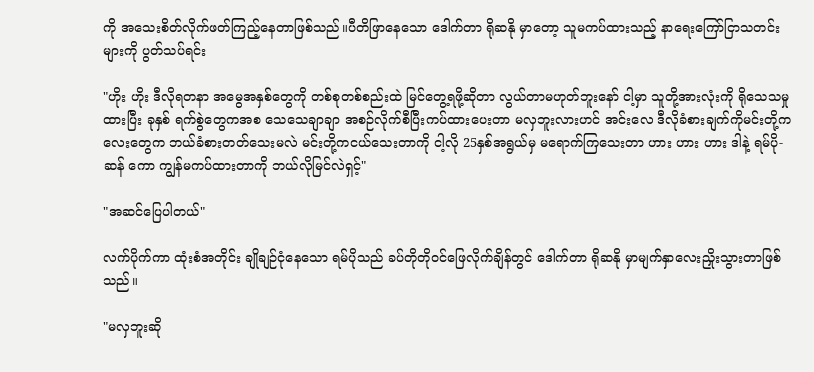ကို အသေးစိတ်လိုက်ဖတ်ကြည့်နေတာဖြစ်သည်။ပီတိဖြာနေသော ဒေါက်တာ ရိုဆနို မှာတော့ သူမကပ်ထားသည့် နာ‌ရေးကြော်ငြာသတင်းများကို ပွတ်သပ်ရင်း

"ဟိုး ဟိုး ဒီလိုရတနာ အမွေအနှစ်တွေကို တစ်စုတစ်စည်းထဲ မြင်တွေ့ရဖို့ဆိုတာ လွယ်တာမဟုတ်ဘူးနော် ငါ့မှာ သူတို့အားလုံးကို ရိုသေသမှုထားပြီး ခုနှစ် ရက်စွဲတွေကအစ သေသေချာချာ အစဉ်လိုက်စီပြီးကပ်‌ထားပေးတာ မလှဘူးလားဟင် အင်းလေ ဒီလိုခံစားချက်ကိုမင်းတို့ကလေးတွေက ဘယ်ခံစားတတ်သေးမလဲ မင်းတို့ကငယ်သေးတာကို ငါ့လို 25နှစ်အရွယ်မှ မရောက်ကြသေးတာ ဟား ဟား ဟား ဒါနဲ့ ရမ်ပို-ဆန် ကော ကျွန်မကပ်ထား‌တာကို ဘယ်လိုမြင်လဲရှင့်"

"အဆင်ပြေပါတယ်"

လက်ပိုက်ကာ ထုံးစံအတိုင်း ချိုချဉ်ငုံနေသော ရမ်ပိုသည် ခပ်တိုတိုဝင်ဖြေလိုက်ချိန်တွင် ဒေါက်တာ ရိုဆနို မှာမျက်နှာလေးညှိုးသွားတာဖြစ်သည်။

"မလှဘူးဆို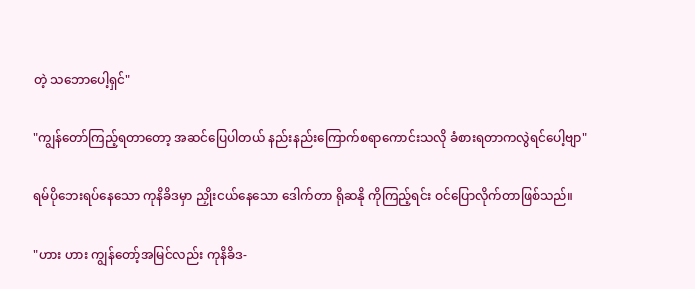တဲ့ သဘောပေါ့ရှင်"

"ကျွန်တော်ကြည့်ရတာတော့ အဆင်ပြေပါတယ် နည်းနည်းကြောက်စရာ‌ကောင်းသလို ခံစားရတာကလွဲရင်ပေါ့ဗျာ"

ရမ်ပိုဘေးရပ်နေ‌သော ကုနိခိဒမှာ ညှိုးငယ်နေသော ဒေါက်တာ ရိုဆနို ကိုကြည့်ရင်း ဝင်ပြောလိုက်တာဖြစ်သည်။

"ဟား ဟား ကျွန်တော့်အမြင်လည်း ကုနိခိဒ-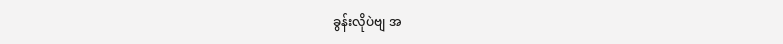ခွန်းလိုပဲဗျ အ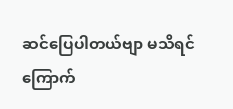ဆင်‌ပြေပါတယ်ဗျာ မသိရင် ကြောက်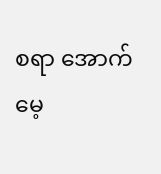စရာ အောက်မေ့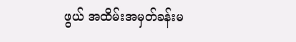ဖွယ် အထိမ်းအမှတ်ခန်းမ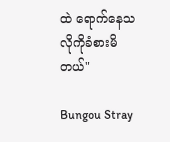ထဲ ရောက်နေသလိုကိုခံစားမိတယ်"

Bungou Stray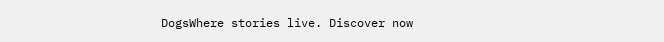DogsWhere stories live. Discover now